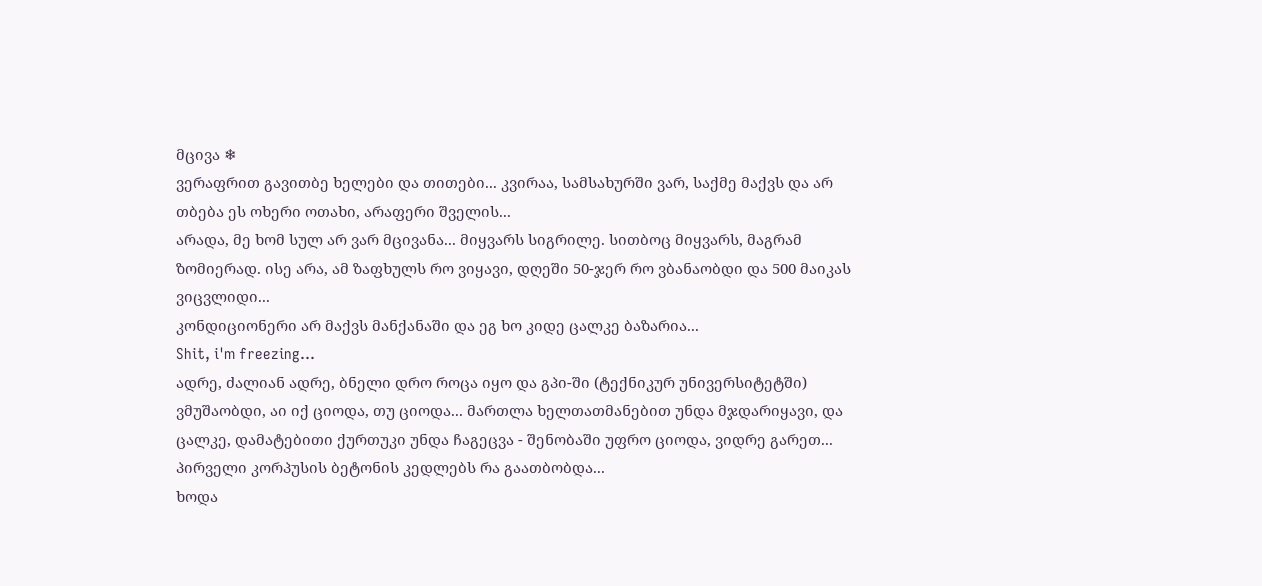მცივა ❄
ვერაფრით გავითბე ხელები და თითები... კვირაა, სამსახურში ვარ, საქმე მაქვს და არ თბება ეს ოხერი ოთახი, არაფერი შველის...
არადა, მე ხომ სულ არ ვარ მცივანა... მიყვარს სიგრილე. სითბოც მიყვარს, მაგრამ ზომიერად. ისე არა, ამ ზაფხულს რო ვიყავი, დღეში 50-ჯერ რო ვბანაობდი და 500 მაიკას ვიცვლიდი...
კონდიციონერი არ მაქვს მანქანაში და ეგ ხო კიდე ცალკე ბაზარია...
Shit, i'm freezing...
ადრე, ძალიან ადრე, ბნელი დრო როცა იყო და გპი-ში (ტექნიკურ უნივერსიტეტში) ვმუშაობდი, აი იქ ციოდა, თუ ციოდა... მართლა ხელთათმანებით უნდა მჯდარიყავი, და ცალკე, დამატებითი ქურთუკი უნდა ჩაგეცვა - შენობაში უფრო ციოდა, ვიდრე გარეთ... პირველი კორპუსის ბეტონის კედლებს რა გაათბობდა...
ხოდა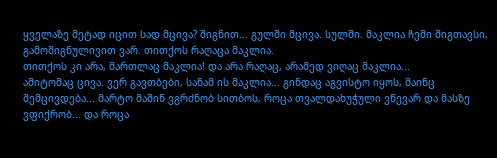ყველაზე მეტად იცით სად მცივა? შიგნით... გულში მცივა. სულში. მაკლია ჩემი შიგთავსი, გამოშიგნულივით ვარ. თითქოს რაღაცა მაკლია.
თითქოს კი არა, მართლაც მაკლია! და არა რაღაც, არამედ ვიღაც მაკლია...
ამიტომაც ცივა. ვერ გავთბები, სანამ ის მაკლია... გინდაც აგვისტო იყოს, მაინც შემცივდება... მარტო მაშინ ვგრძნობ სითბოს, როცა თვალდახუჭული ვწევარ და მასზე ვფიქრობ... და როცა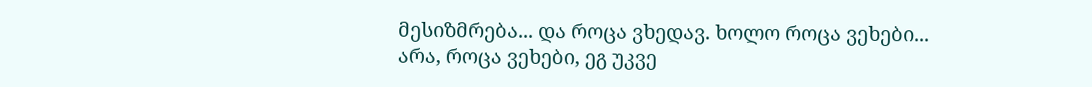მესიზმრება... და როცა ვხედავ. ხოლო როცა ვეხები...
არა, როცა ვეხები, ეგ უკვე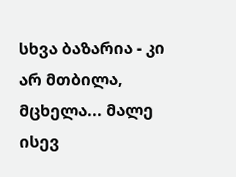სხვა ბაზარია - კი არ მთბილა, მცხელა... მალე ისევ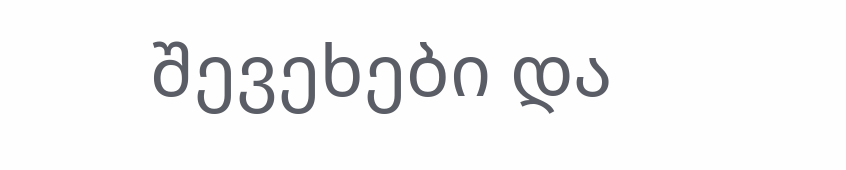შევეხები და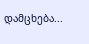დამცხება...